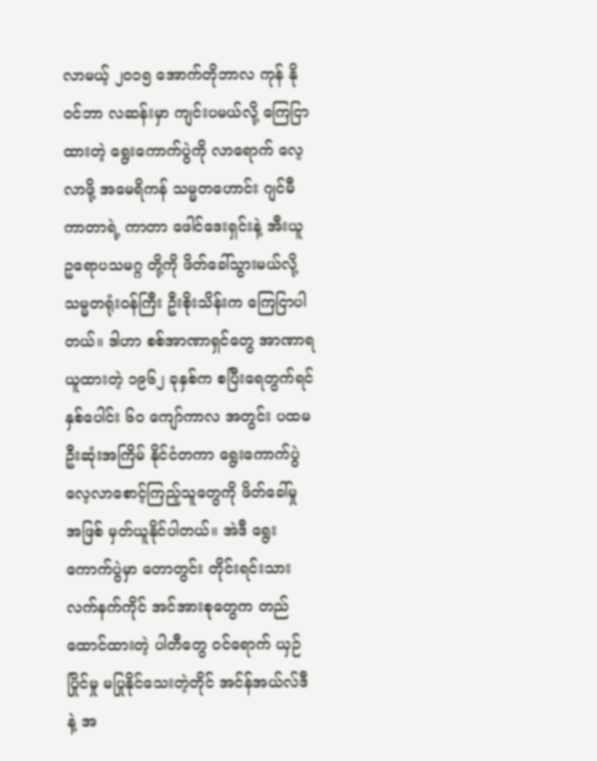လာမယ့် ၂၀၁၅ အောက်တိုဘာလ ကုန် နိုဝင်ဘာ လဆန်းမှာ ကျင်းပမယ်လို့ ကြေငြာထားတဲ့ ရွေးကောက်ပွဲကို လာရောက် လေ့လာဖို့ အမေရိကန် သမ္မတဟောင်း ဂျင်မီကာတာရဲ့ ကာတာ ဖေါင်ဒေးရှင်းနဲ့ အီးယူ ဥရောပသမဂ္ဂ တို့ကို ဖိတ်ခေါ်သွားမယ်လို့ သမ္မတရုံးဝန်ကြီး ဦးစိုးသိန်းက ကြေငြာပါတယ်။ ဒါဟာ စစ်အာဏာရှင်တွေ အာဏာရယူထားတဲ့ ၁၉၆၂ ခုနှစ်က စပြီးရေတွက်ရင် နှစ်ပေါင်း ၆၀ ကျော်ကာလ အတွင်း ပထမ ဦးဆုံးအကြိမ် နိုင်ငံတကာ ရွေးကောက်ပွဲ လေ့လာစောင့်ကြည့်သူတွေကို ဖိတ်ခေါ်မှု အဖြစ် မှတ်ယူနိုင်ပါတယ်။ အဲဒီ ရွေးကောက်ပွဲမှာ တောတွင်း တိုင်းရင်းသား လက်နက်ကိုင် အင်အားစုတွေက တည်ထောင်ထားတဲ့ ပါတီတွေ ဝင်ရောက် ယှဉ်ပြိုင်မှု မပြုနိုင်သေးတဲ့တိုင် အင်န်အယ်လ်ဒီ နဲ့ အ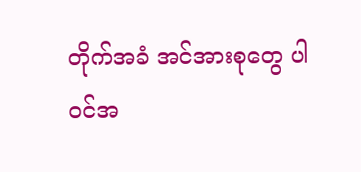တိုက်အခံ အင်အားစုတွေ ပါဝင်အ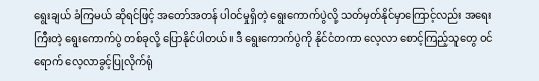ရွေးချယ် ခံကြမယ် ဆိုရင်ဖြင့် အတော်အတန် ပါဝင်မှုရှိတဲ့ ရွေးကောက်ပွဲလို့ သတ်မှတ်နိုင်မှာကြောင့်လည်း အရေးကြီးတဲ့ ရွေးကောက်ပွဲ တစ်ခုလို့ ပြောနိုင်ပါတယ်။ ဒီ ရွေးကောက်ပွဲကို နိုင်ငံတကာ လေ့လာ စောင့်ကြည့်သူတွေ ဝင်ရောက် လေ့လာခွင့်ပြုလိုက်ရုံ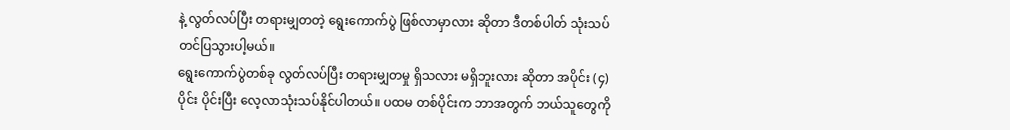နဲ့ လွတ်လပ်ပြီး တရားမျှတတဲ့ ရွေးကောက်ပွဲ ဖြစ်လာမှာလား ဆိုတာ ဒီတစ်ပါတ် သုံးသပ်တင်ပြသွားပါ့မယ်။
ရွေးကောက်ပွဲတစ်ခု လွတ်လပ်ပြီး တရားမျှတမှု ရှိသလား မရှိဘူးလား ဆိုတာ အပိုင်း (၄) ပိုင်း ပိုင်းပြီး လေ့လာသုံးသပ်နိုင်ပါတယ်။ ပထမ တစ်ပိုင်းက ဘာအတွက် ဘယ်သူတွေကို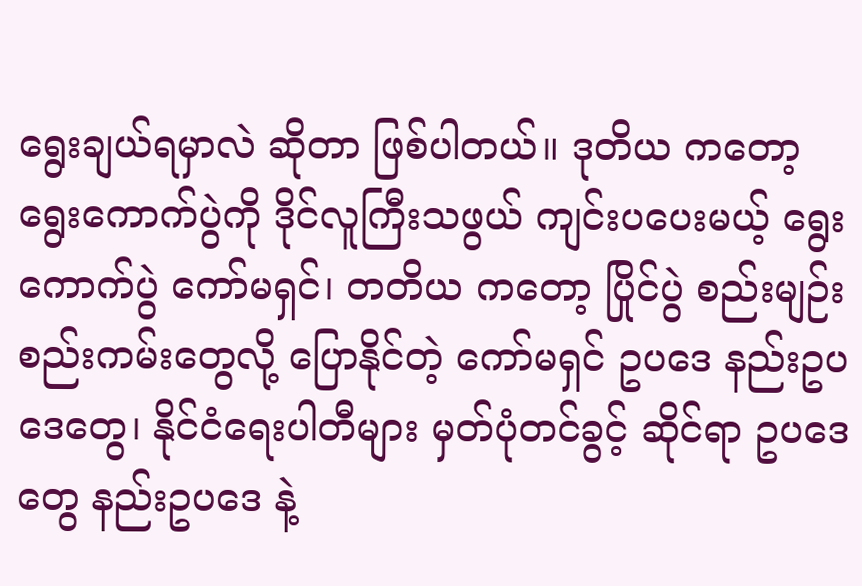ရွေးချယ်ရမှာလဲ ဆိုတာ ဖြစ်ပါတယ်။ ဒုတိယ ကတော့ ရွေးကောက်ပွဲကို ဒိုင်လူကြီးသဖွယ် ကျင်းပပေးမယ့် ရွေးကောက်ပွဲ ကော်မရှင်၊ တတိယ ကတော့ ပြိုင်ပွဲ စည်းမျဉ်း စည်းကမ်းတွေလို့ ပြောနိုင်တဲ့ ကော်မရှင် ဥပဒေ နည်းဥပဒေတွေ၊ နိုင်ငံရေးပါတီများ မှတ်ပုံတင်ခွင့် ဆိုင်ရာ ဥပဒေတွေ နည်းဥပဒေ နဲ့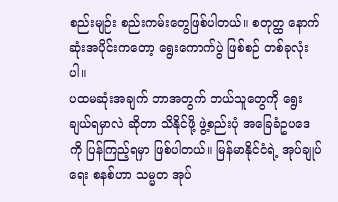စည်းမျဉ်း စည်းကမ်းတွေဖြစ်ပါတယ်။ စတုတ္ထ နောက်ဆုံးအပိုင်းကတော့ ရွေးကောက်ပွဲ ဖြစ်စဉ် တစ်ခုလုံးပါ။
ပထမဆုံးအချက် ဘာအတွက် ဘယ်သူတွေကို ရွေးချယ်ရမှာလဲ ဆိုတာ သိနိုင်ဖို့ ဖွဲ့စည်းပုံ အခြေခံဥပဒေ ကို ပြန်ကြည့်ရမှာ ဖြစ်ပါတယ်။ မြန်မာနိုင်ငံရဲ့ အုပ်ချုပ်ရေး စနစ်ဟာ သမ္မတ အုပ်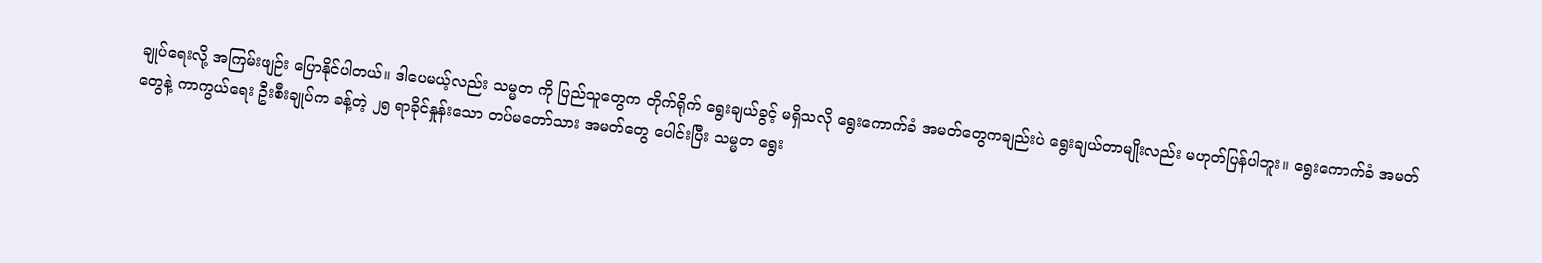ချုပ်ရေးလို့ အကြမ်းဖျဉ်း ပြောနိုင်ပါတယ်။ ဒါပေမယ့်လည်း သမ္မတ ကို ပြည်သူတွေက တိုက်ရိုက် ရွေးချယ်ခွင့် မရှိသလို ရွေးကောက်ခံ အမတ်တွေကချည်းပဲ ရွေးချယ်တာမျိုးလည်း မဟုတ်ပြန်ပါဘူး။ ရွေးကောက်ခံ အမတ်တွေနဲ့ ကာကွယ်ရေး ဦးစီးချုပ်က ခန့်တဲ့ ၂၅ ရာခိုင်နှုန်းသော တပ်မတော်သား အမတ်တွေ ပေါင်းပြီး သမ္မတ ရွေး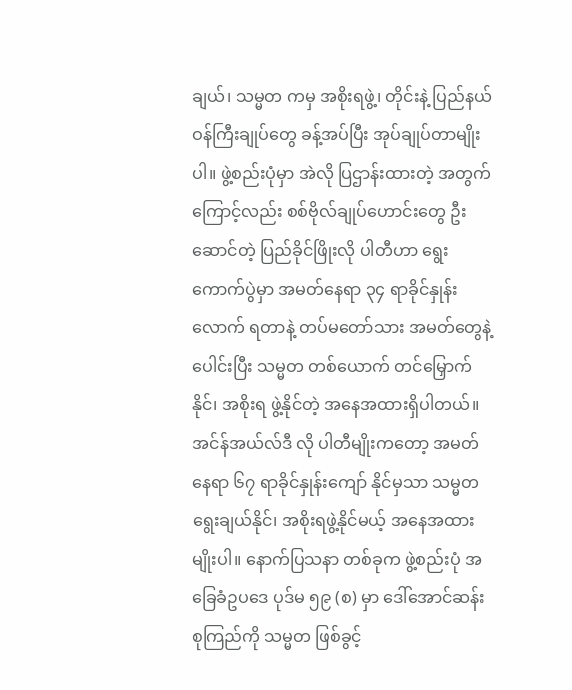ချယ်၊ သမ္မတ ကမှ အစိုးရဖွဲ့၊ တိုင်းနဲ့ ပြည်နယ် ဝန်ကြီးချုပ်တွေ ခန့်အပ်ပြီး အုပ်ချုပ်တာမျိုးပါ။ ဖွဲ့စည်းပုံမှာ အဲလို ပြဌာန်းထားတဲ့ အတွက်ကြောင့်လည်း စစ်ဗိုလ်ချုပ်ဟောင်းတွေ ဦးဆောင်တဲ့ ပြည်ခိုင်ဖြိုးလို ပါတီဟာ ရွေးကောက်ပွဲမှာ အမတ်နေရာ ၃၄ ရာခိုင်နှုန်းလောက် ရတာနဲ့ တပ်မတော်သား အမတ်တွေနဲ့ပေါင်းပြီး သမ္မတ တစ်ယောက် တင်မြှောက်နိုင်၊ အစိုးရ ဖွဲ့နိုင်တဲ့ အနေအထားရှိပါတယ်။ အင်န်အယ်လ်ဒီ လို ပါတီမျိုးကတော့ အမတ်နေရာ ၆၇ ရာခိုင်နှုန်းကျော် နိုင်မှသာ သမ္မတ ရွေးချယ်နိုင်၊ အစိုးရဖွဲ့နိုင်မယ့် အနေအထားမျိုးပါ။ နောက်ပြသနာ တစ်ခုက ဖွဲ့စည်းပုံ အခြေခံဥပဒေ ပုဒ်မ ၅၉ (စ) မှာ ဒေါ်အောင်ဆန်းစုကြည်ကို သမ္မတ ဖြစ်ခွင့်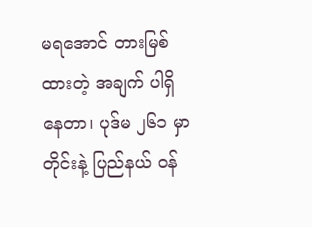မရအောင် တားမြစ်ထားတဲ့ အချက် ပါရှိနေတာ၊ ပုဒ်မ ၂၆၁ မှာ တိုင်းနဲ့ ပြည်နယ် ဝန်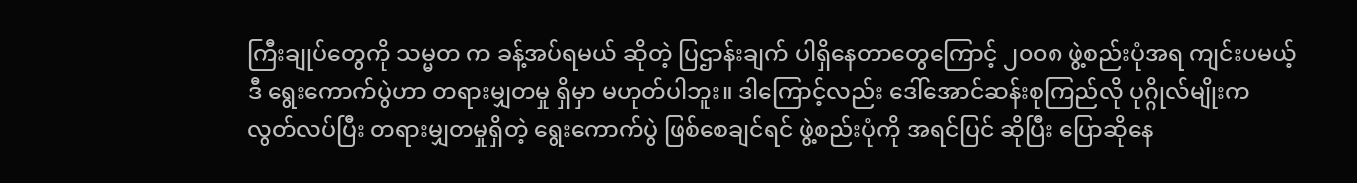ကြီးချုပ်တွေကို သမ္မတ က ခန့်အပ်ရမယ် ဆိုတဲ့ ပြဌာန်းချက် ပါရှိနေတာတွေကြောင့် ၂၀၀၈ ဖွဲ့စည်းပုံအရ ကျင်းပမယ့် ဒီ ရွေးကောက်ပွဲဟာ တရားမျှတမှု ရှိမှာ မဟုတ်ပါဘူး။ ဒါကြောင့်လည်း ဒေါ်အောင်ဆန်းစုကြည်လို ပုဂ္ဂိုလ်မျိုးက လွတ်လပ်ပြီး တရားမျှတမှုရှိတဲ့ ရွေးကောက်ပွဲ ဖြစ်စေချင်ရင် ဖွဲ့စည်းပုံကို အရင်ပြင် ဆိုပြီး ပြောဆိုနေ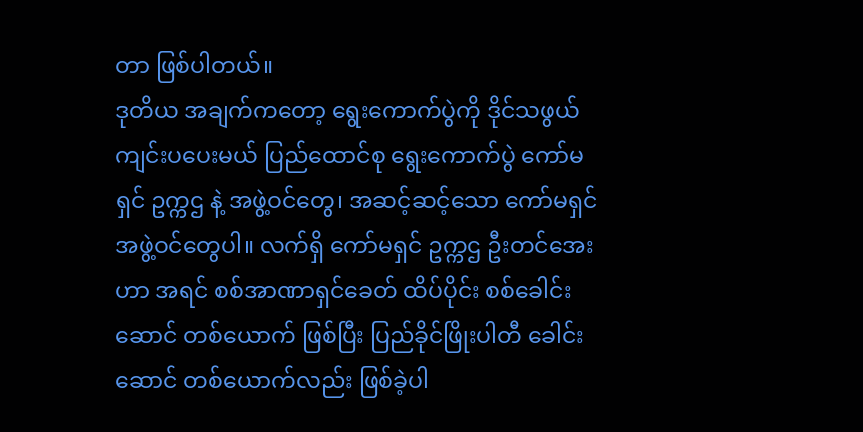တာ ဖြစ်ပါတယ်။
ဒုတိယ အချက်ကတော့ ရွေးကောက်ပွဲကို ဒိုင်သဖွယ် ကျင်းပပေးမယ် ပြည်ထောင်စု ရွေးကောက်ပွဲ ကော်မရှင် ဥက္ကဌ နဲ့ အဖွဲ့ဝင်တွေ၊ အဆင့်ဆင့်သော ကော်မရှင် အဖွဲ့ဝင်တွေပါ။ လက်ရှိ ကော်မရှင် ဥက္ကဌ ဦးတင်အေးဟာ အရင် စစ်အာဏာရှင်ခေတ် ထိပ်ပိုင်း စစ်ခေါင်းဆောင် တစ်ယောက် ဖြစ်ပြီး ပြည်ခိုင်ဖြိုးပါတီ ခေါင်းဆောင် တစ်ယောက်လည်း ဖြစ်ခဲ့ပါ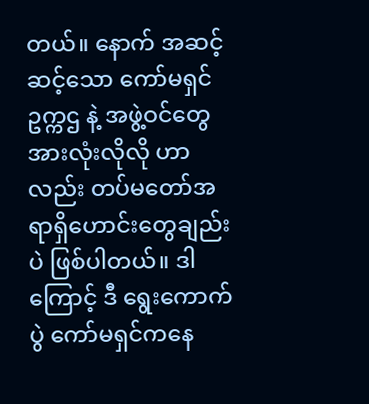တယ်။ နောက် အဆင့်ဆင့်သော ကော်မရှင် ဥက္ကဌ နဲ့ အဖွဲ့ဝင်တွေအားလုံးလိုလို ဟာလည်း တပ်မတော်အရာရှိဟောင်းတွေချည်းပဲ ဖြစ်ပါတယ်။ ဒါကြောင့် ဒီ ရွေးကောက်ပွဲ ကော်မရှင်ကနေ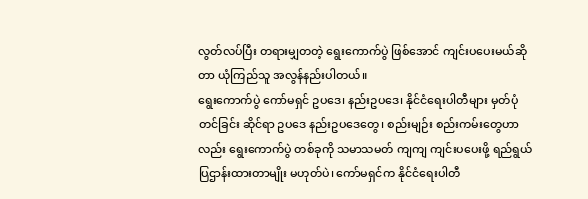လွတ်လပ်ပြီး တရားမျှတတဲ့ ရွေးကောက်ပွဲ ဖြစ်အောင် ကျင်းပပေးမယ်ဆိုတာ ယုံကြည်သူ အလွန်နည်းပါတယ်။
ရွေးကောက်ပွဲ ကော်မရှင် ဥပဒေ၊ နည်းဥပဒေ၊ နိုင်ငံရေးပါတီများ မှတ်ပုံတင်ခြင်း ဆိုင်ရာ ဥပဒေ နည်းဥပဒေတွေ၊ စည်းမျဉ်း စည်းကမ်းတွေဟာလည်း ရွေးကောက်ပွဲ တစ်ခုကို သမာသမတ် ကျကျ ကျင်းပပေးဖို့ ရည်ရွယ် ပြဌာန်းထားတာမျိုး မဟုတ်ပဲ၊ ကော်မရှင်က နိုင်ငံရေးပါတီ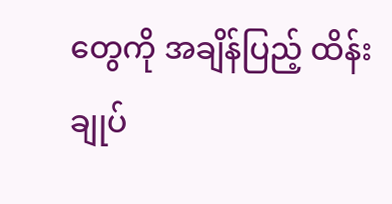တွေကို အချိန်ပြည့် ထိန်းချုပ်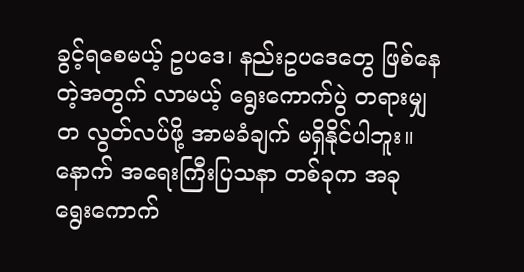ခွင့်ရစေမယ့် ဥပဒေ၊ နည်းဥပဒေတွေ ဖြစ်နေတဲ့အတွက် လာမယ့် ရွေးကောက်ပွဲ တရားမျှတ လွတ်လပ်ဖို့ အာမခံချက် မရှိနိုင်ပါဘူး။ နောက် အရေးကြီးပြသနာ တစ်ခုက အခု ရွေးကောက်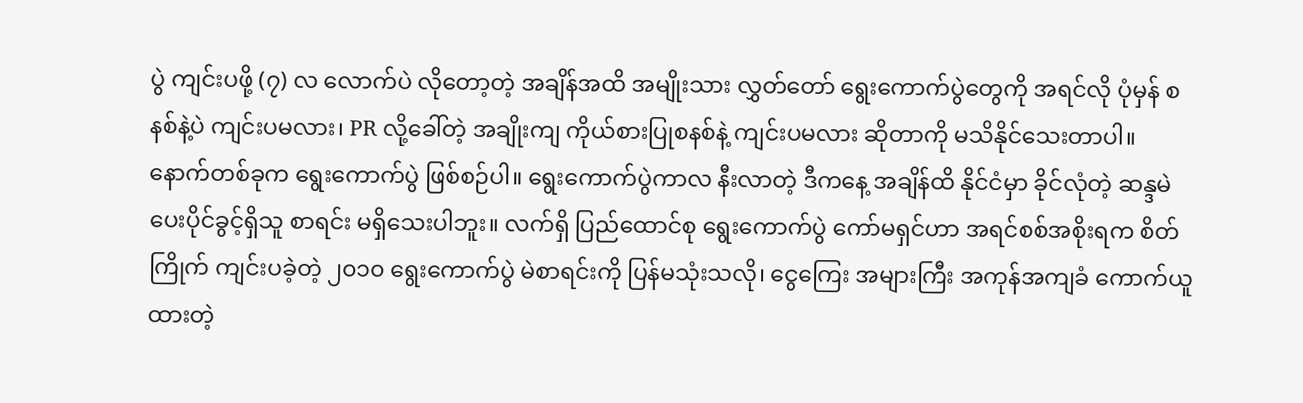ပွဲ ကျင်းပဖို့ (၇) လ လောက်ပဲ လိုတော့တဲ့ အချိန်အထိ အမျိုးသား လွှတ်တော် ရွေးကောက်ပွဲတွေကို အရင်လို ပုံမှန် စနစ်နဲ့ပဲ ကျင်းပမလား၊ PR လို့ခေါ်တဲ့ အချိုးကျ ကိုယ်စားပြုစနစ်နဲ့ ကျင်းပမလား ဆိုတာကို မသိနိုင်သေးတာပါ။
နောက်တစ်ခုက ရွေးကောက်ပွဲ ဖြစ်စဉ်ပါ။ ရွေးကောက်ပွဲကာလ နီးလာတဲ့ ဒီကနေ့ အချိန်ထိ နိုင်ငံမှာ ခိုင်လုံတဲ့ ဆန္ဒမဲပေးပိုင်ခွင့်ရှိသူ စာရင်း မရှိသေးပါဘူး။ လက်ရှိ ပြည်ထောင်စု ရွေးကောက်ပွဲ ကော်မရှင်ဟာ အရင်စစ်အစိုးရက စိတ်ကြိုက် ကျင်းပခဲ့တဲ့ ၂၀၁၀ ရွေးကောက်ပွဲ မဲစာရင်းကို ပြန်မသုံးသလို၊ ငွေကြေး အများကြီး အကုန်အကျခံ ကောက်ယူထားတဲ့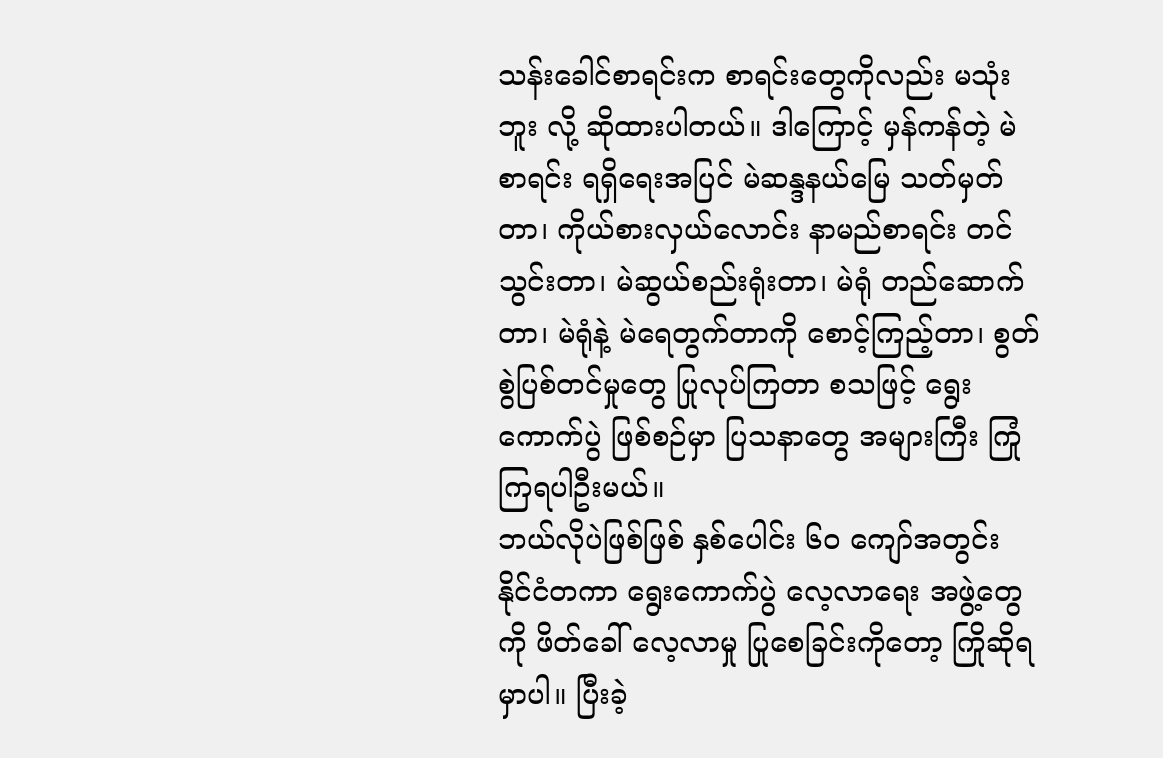သန်းခေါင်စာရင်းက စာရင်းတွေကိုလည်း မသုံးဘူး လို့ ဆိုထားပါတယ်။ ဒါကြောင့် မှန်ကန်တဲ့ မဲစာရင်း ရရှိရေးအပြင် မဲဆန္ဒနယ်မြေ သတ်မှတ်တာ၊ ကိုယ်စားလှယ်လောင်း နာမည်စာရင်း တင်သွင်းတာ၊ မဲဆွယ်စည်းရုံးတာ၊ မဲရုံ တည်ဆောက်တာ၊ မဲရုံနဲ့ မဲရေတွက်တာကို စောင့်ကြည့်တာ၊ စွတ်စွဲပြစ်တင်မှုတွေ ပြုလုပ်ကြတာ စသဖြင့် ရွေးကောက်ပွဲ ဖြစ်စဉ်မှာ ပြသနာတွေ အများကြီး ကြုံကြရပါဦးမယ်။
ဘယ်လိုပဲဖြစ်ဖြစ် နှစ်ပေါင်း ၆၀ ကျော်အတွင်း နိုင်ငံတကာ ရွေးကောက်ပွဲ လေ့လာရေး အဖွဲ့တွေကို ဖိတ်ခေါ် လေ့လာမှု ပြုစေခြင်းကိုတော့ ကြိုဆိုရမှာပါ။ ပြီးခဲ့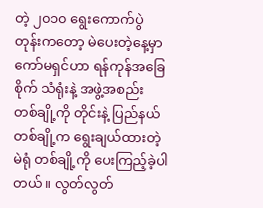တဲ့ ၂၀၁၀ ရွေးကောက်ပွဲတုန်းကတော့ မဲပေးတဲ့နေ့မှာ ကော်မရှင်ဟာ ရန်ကုန်အခြေစိုက် သံရုံးနဲ့ အဖွဲ့အစည်း တစ်ချို့ကို တိုင်းနဲ့ ပြည်နယ် တစ်ချို့က ရွေးချယ်ထားတဲ့ မဲရုံ တစ်ချို့ကို ပေးကြည့်ခဲ့ပါတယ်။ လွတ်လွတ်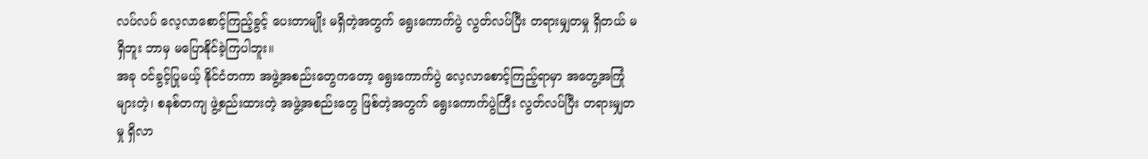လပ်လပ် လေ့လာစောင့်ကြည့်ခွင့် ပေးတာမျိုး မရှိတဲ့အတွက် ရွေးကောက်ပွဲ လွတ်လပ်ပြီး တရားမျှတမှု ရှိတယ် မရှိဘူး ဘာမှ မပြောနိုင်ခဲ့ကြပါဘူး။
အခု ဝင်ခွင့်ပြုမယ့် နိုင်ငံတကာ အဖွဲ့အစည်းတွေကတော့ ရွေးကောက်ပွဲ လေ့လာစောင့်ကြည့်ရာမှာ အတွေ့အကြုံများတဲ့၊ စနစ်တကျ ဖွဲ့စည်းထားတဲ့ အဖွဲ့အစည်းတွေ ဖြစ်တဲ့အတွက် ရွေးကောက်ပွဲကြီး လွတ်လပ်ပြီး တရားမျှတမှု ရှိလာ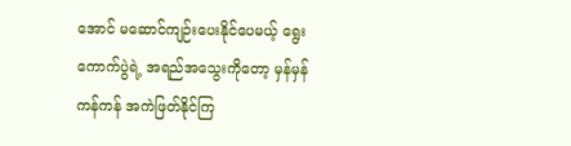အောင် မဆောင်ကျဉ်းပေးနိုင်ပေမယ့် ရွေးကောက်ပွဲရဲ့ အရည်အသွေးကိုတော့ မှန်မှန်ကန်ကန် အကဲဖြတ်နိုင်ကြ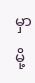မှာမို့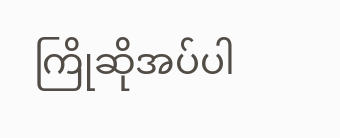ကြိုဆိုအပ်ပါ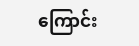ကြောင်း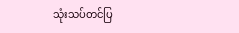သုံးသပ်တင်ပြ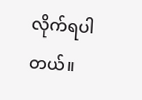လိုက်ရပါတယ်။